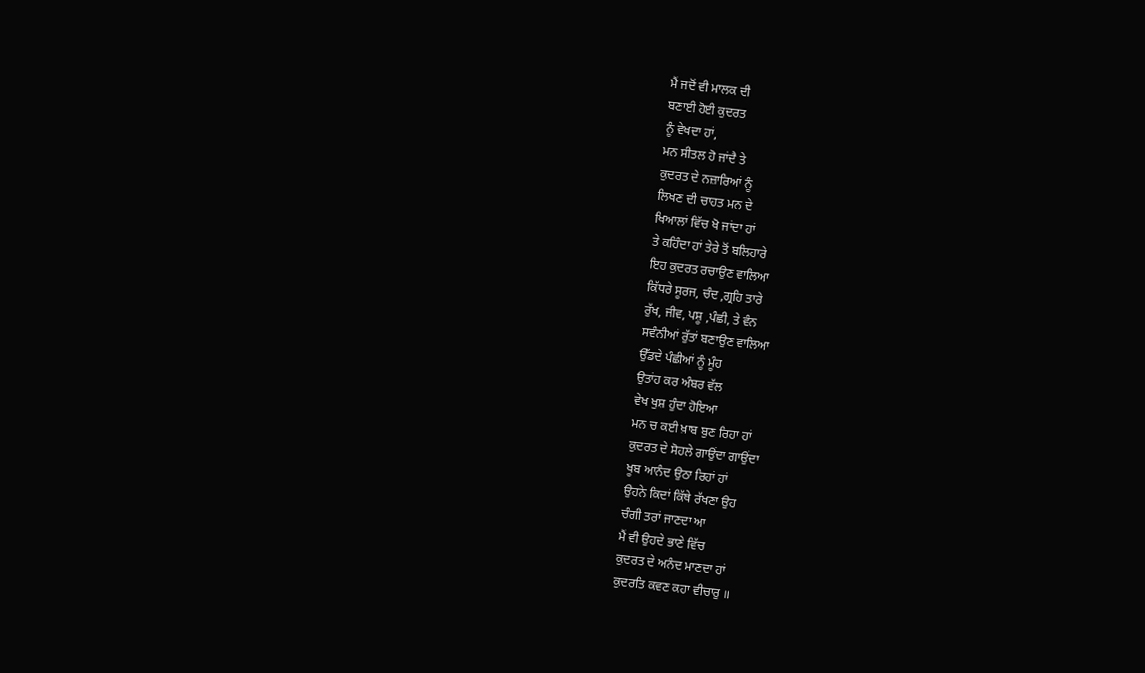ਮੈਂ ਜਦੋਂ ਵੀ ਮਾਲਕ ਦੀ
ਬਣਾਈ ਹੋਈ ਕੁਦਰਤ
ਨੂੰ ਵੇਖਦਾ ਹਾਂ,
ਮਨ ਸੀਤਲ ਹੋ ਜਾਂਦੈ ਤੇ
ਕੁਦਰਤ ਦੇ ਨਜ਼ਾਰਿਆਂ ਨੂੰ
ਲਿਖਣ ਦੀ ਚਾਹਤ ਮਨ ਦੇ
ਖਿਆਲਾਂ ਵਿੱਚ ਖੋ ਜਾਂਦਾ ਹਾਂ
ਤੇ ਕਹਿੰਦਾ ਹਾਂ ਤੇਰੇ ਤੋਂ ਬਲਿਹਾਰੇ
ਇਹ ਕੁਦਰਤ ਰਚਾਉਣ ਵਾਲਿਆ
ਕਿੱਧਰੇ ਸੂਰਜ, ਚੰਦ ,ਗ੍ਰਹਿ ਤਾਰੇ
ਰੁੱਖ, ਜੀਵ, ਪਸ਼ੂ ,ਪੰਛੀ, ਤੇ ਵੰਨ
ਸਵੰਨੀਆਂ ਰੁੱਤਾਂ ਬਣਾਉਣ ਵਾਲਿਆ
ਉੱਡਦੇ ਪੰਛੀਆਂ ਨੂੰ ਮੂੰਹ
ਉਤਾਂਹ ਕਰ ਅੰਬਰ ਵੱਲ
ਵੇਖ ਖੁਸ਼ ਹੁੰਦਾ ਹੋਇਆ
ਮਨ ਚ ਕਈ ਖ਼ਾਬ ਬੁਣ ਰਿਹਾ ਹਾਂ
ਕੁਦਰਤ ਦੇ ਸੋਹਲੇ ਗਾਉਂਦਾ ਗਾਉਂਦਾ
ਖੂਬ ਆਨੰਦ ਉਠਾ ਰਿਹਾਂ ਹਾਂ
ਉਹਨੇ ਕਿਦਾਂ ਕਿੱਥੇ ਰੱਖਣਾ ਉਹ
ਚੰਗੀ ਤਰਾਂ ਜਾਣਦਾ ਆ
ਮੈਂ ਵੀ ਉਹਦੇ ਭਾਣੇ ਵਿੱਚ
ਕੁਦਰਤ ਦੇ ਅਨੰਦ ਮਾਣਦਾ ਹਾਂ
ਕੁਦਰਤਿ ਕਵਣ ਕਹਾ ਵੀਚਾਰੁ ॥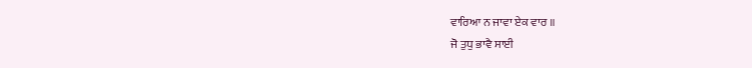ਵਾਰਿਆ ਨ ਜਾਵਾ ਏਕ ਵਾਰ ॥
ਜੋ ਤੁਧੁ ਭਾਵੈ ਸਾਈ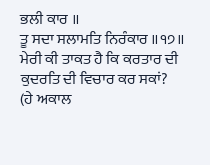ਭਲੀ ਕਾਰ ॥
ਤੂ ਸਦਾ ਸਲਾਮਤਿ ਨਿਰੰਕਾਰ ॥੧੭॥
ਮੇਰੀ ਕੀ ਤਾਕਤ ਹੈ ਕਿ ਕਰਤਾਰ ਦੀ
ਕੁਦਰਤਿ ਦੀ ਵਿਚਾਰ ਕਰ ਸਕਾਂ?
(ਹੇ ਅਕਾਲ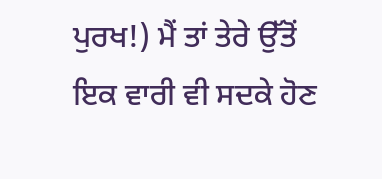ਪੁਰਖ!) ਮੈਂ ਤਾਂ ਤੇਰੇ ਉੱਤੋਂ
ਇਕ ਵਾਰੀ ਵੀ ਸਦਕੇ ਹੋਣ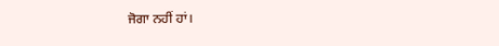ਜੋਗਾ ਨਹੀਂ ਹਾਂ।